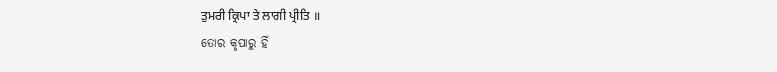ਤੁਮਰੀ ਕ੍ਰਿਪਾ ਤੇ ਲਾਗੀ ਪ੍ਰੀਤਿ ॥
ତୋର କୃପାରୁ ହିଁ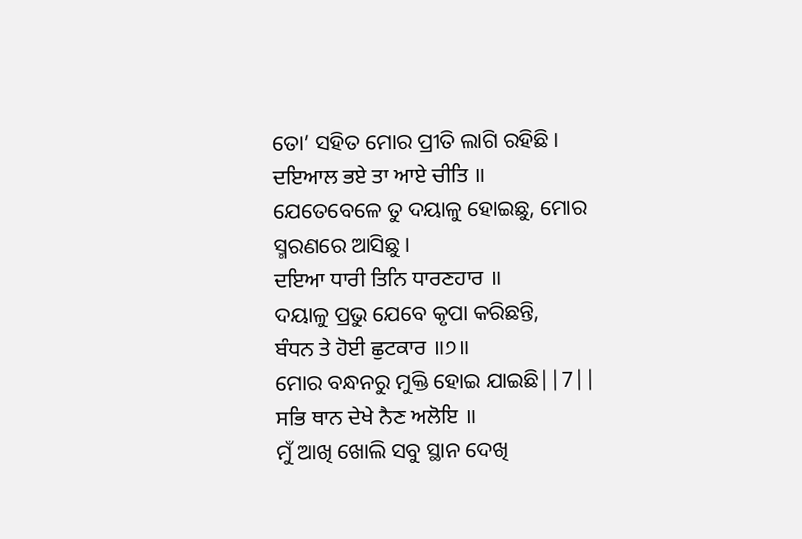ତୋ’ ସହିତ ମୋର ପ୍ରୀତି ଲାଗି ରହିଛି।
ਦਇਆਲ ਭਏ ਤਾ ਆਏ ਚੀਤਿ ॥
ଯେତେବେଳେ ତୁ ଦୟାଳୁ ହୋଇଛୁ, ମୋର ସ୍ମରଣରେ ଆସିଛୁ।
ਦਇਆ ਧਾਰੀ ਤਿਨਿ ਧਾਰਣਹਾਰ ॥
ଦୟାଳୁ ପ୍ରଭୁ ଯେବେ କୃପା କରିଛନ୍ତି,
ਬੰਧਨ ਤੇ ਹੋਈ ਛੁਟਕਾਰ ॥੭॥
ମୋର ବନ୍ଧନରୁ ମୁକ୍ତି ହୋଇ ଯାଇଛି||7||
ਸਭਿ ਥਾਨ ਦੇਖੇ ਨੈਣ ਅਲੋਇ ॥
ମୁଁ ଆଖି ଖୋଲି ସବୁ ସ୍ଥାନ ଦେଖି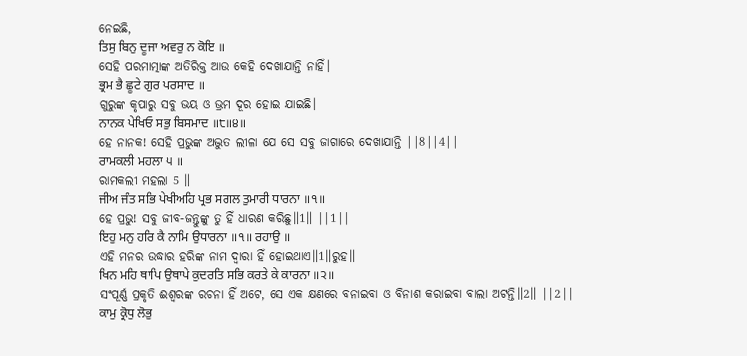ନେଇଛି,
ਤਿਸੁ ਬਿਨੁ ਦੂਜਾ ਅਵਰੁ ਨ ਕੋਇ ॥
ସେହି ପରମାତ୍ମାଙ୍କ ଅତିରିକ୍ତ ଆଉ କେହି ଦେଖାଯାନ୍ତି ନାହିଁ।
ਭ੍ਰਮ ਭੈ ਛੂਟੇ ਗੁਰ ਪਰਸਾਦ ॥
ଗୁରୁଙ୍କ କୃପାରୁ ସବୁ ଭୟ ଓ ଭ୍ରମ ଦୂର ହୋଇ ଯାଇଛି।
ਨਾਨਕ ਪੇਖਿਓ ਸਭੁ ਬਿਸਮਾਦ ॥੮॥੪॥
ହେ ନାନକ! ସେହି ପ୍ରଭୁଙ୍କ ଅଦ୍ଭୁତ ଲୀଳା ଯେ ସେ ସବୁ ଜାଗାରେ ଦେଖାଯାନ୍ତି ||8||4||
ਰਾਮਕਲੀ ਮਹਲਾ ੫ ॥
ରାମକଲୀ ମହଲା 5 ॥
ਜੀਅ ਜੰਤ ਸਭਿ ਪੇਖੀਅਹਿ ਪ੍ਰਭ ਸਗਲ ਤੁਮਾਰੀ ਧਾਰਨਾ ॥੧॥
ହେ ପ୍ରଭୁ! ସବୁ ଜୀବ-ଜନ୍ତୁଙ୍କୁ ତୁ ହିଁ ଧାରଣ କରିଛୁ॥1॥ ||1||
ਇਹੁ ਮਨੁ ਹਰਿ ਕੈ ਨਾਮਿ ਉਧਾਰਨਾ ॥੧॥ ਰਹਾਉ ॥
ଏହି ମନର ଉଦ୍ଧାର ହରିଙ୍କ ନାମ ଦ୍ଵାରା ହିଁ ହୋଇଥାଏ॥1॥ରୁହ॥
ਖਿਨ ਮਹਿ ਥਾਪਿ ਉਥਾਪੇ ਕੁਦਰਤਿ ਸਭਿ ਕਰਤੇ ਕੇ ਕਾਰਨਾ ॥੨॥
ସଂପୂର୍ଣ୍ଣ ପ୍ରକୃତି ଈଶ୍ବରଙ୍କ ରଚନା ହିଁ ଅଟେ, ସେ ଏକ କ୍ଷଣରେ ବନାଇବା ଓ ବିନାଶ କରାଇବା ବାଲା ଅଟନ୍ତି॥2॥ ||2||
ਕਾਮੁ ਕ੍ਰੋਧੁ ਲੋਭੁ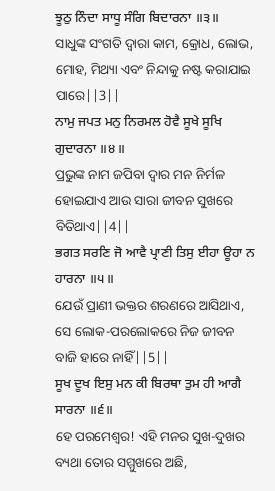ਝੂਠੁ ਨਿੰਦਾ ਸਾਧੂ ਸੰਗਿ ਬਿਦਾਰਨਾ ॥੩॥
ସାଧୁଙ୍କ ସଂଗତି ଦ୍ଵାରା କାମ, କ୍ରୋଧ, ଲୋଭ, ମୋହ, ମିଥ୍ୟା ଏବଂ ନିନ୍ଦାକୁ ନଷ୍ଟ କରାଯାଇ ପାରେ||3||
ਨਾਮੁ ਜਪਤ ਮਨੁ ਨਿਰਮਲ ਹੋਵੈ ਸੂਖੇ ਸੂਖਿ ਗੁਦਾਰਨਾ ॥੪॥
ପ୍ରଭୁଙ୍କ ନାମ ଜପିବା ଦ୍ଵାର ମନ ନିର୍ମଳ ହୋଇଯାଏ ଆଉ ସାରା ଜୀବନ ସୁଖରେ ବିତିଥାଏ||4||
ਭਗਤ ਸਰਣਿ ਜੋ ਆਵੈ ਪ੍ਰਾਣੀ ਤਿਸੁ ਈਹਾ ਊਹਾ ਨ ਹਾਰਨਾ ॥੫॥
ଯେଉଁ ପ୍ରାଣୀ ଭକ୍ତର ଶରଣରେ ଆସିଥାଏ, ସେ ଲୋକ-ପରଲୋକରେ ନିଜ ଜୀବନ ବାଜି ହାରେ ନାହିଁ||5||
ਸੂਖ ਦੂਖ ਇਸੁ ਮਨ ਕੀ ਬਿਰਥਾ ਤੁਮ ਹੀ ਆਗੈ ਸਾਰਨਾ ॥੬॥
ହେ ପରମେଶ୍ଵର! ଏହି ମନର ସୁଖ-ଦୁଖର ବ୍ୟଥା ତୋର ସମ୍ମୁଖରେ ଅଛି,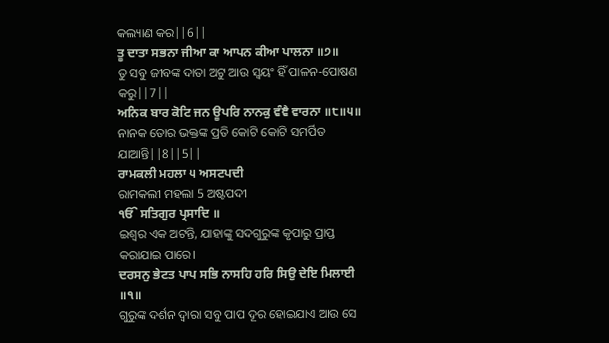କଲ୍ୟାଣ କର||6||
ਤੂ ਦਾਤਾ ਸਭਨਾ ਜੀਆ ਕਾ ਆਪਨ ਕੀਆ ਪਾਲਨਾ ॥੭॥
ତୁ ସବୁ ଜୀବଙ୍କ ଦାତା ଅଟୁ ଆଉ ସ୍ଵୟଂ ହିଁ ପାଳନ-ପୋଷଣ କରୁ||7||
ਅਨਿਕ ਬਾਰ ਕੋਟਿ ਜਨ ਊਪਰਿ ਨਾਨਕੁ ਵੰਞੈ ਵਾਰਨਾ ॥੮॥੫॥
ନାନକ ତୋର ଭକ୍ତଙ୍କ ପ୍ରତି କୋଟି କୋଟି ସମର୍ପିତ ଯାଆନ୍ତି||8||5||
ਰਾਮਕਲੀ ਮਹਲਾ ੫ ਅਸਟਪਦੀ
ରାମକଲୀ ମହଲା 5 ଅଷ୍ଟପଦୀ
ੴ ਸਤਿਗੁਰ ਪ੍ਰਸਾਦਿ ॥
ଇଶ୍ଵର ଏକ ଅଟନ୍ତି, ଯାହାଙ୍କୁ ସଦଗୁରୁଙ୍କ କୃପାରୁ ପ୍ରାପ୍ତ କରାଯାଇ ପାରେ।
ਦਰਸਨੁ ਭੇਟਤ ਪਾਪ ਸਭਿ ਨਾਸਹਿ ਹਰਿ ਸਿਉ ਦੇਇ ਮਿਲਾਈ ॥੧॥
ଗୁରୁଙ୍କ ଦର୍ଶନ ଦ୍ଵାରା ସବୁ ପାପ ଦୂର ହୋଇଯାଏ ଆଉ ସେ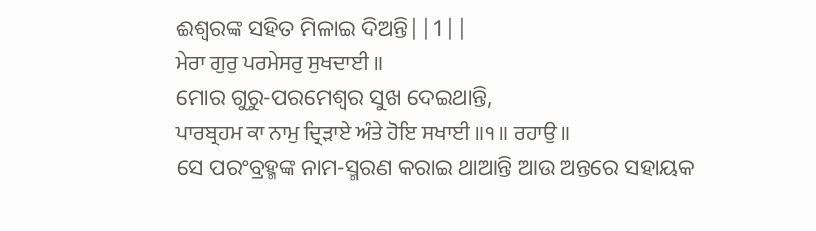ଈଶ୍ଵରଙ୍କ ସହିତ ମିଳାଇ ଦିଅନ୍ତି||1||
ਮੇਰਾ ਗੁਰੁ ਪਰਮੇਸਰੁ ਸੁਖਦਾਈ ॥
ମୋର ଗୁରୁ-ପରମେଶ୍ଵର ସୁଖ ଦେଇଥାନ୍ତି,
ਪਾਰਬ੍ਰਹਮ ਕਾ ਨਾਮੁ ਦ੍ਰਿੜਾਏ ਅੰਤੇ ਹੋਇ ਸਖਾਈ ॥੧॥ ਰਹਾਉ ॥
ସେ ପରଂବ୍ରହ୍ମଙ୍କ ନାମ-ସ୍ମରଣ କରାଇ ଥାଆନ୍ତି ଆଉ ଅନ୍ତରେ ସହାୟକ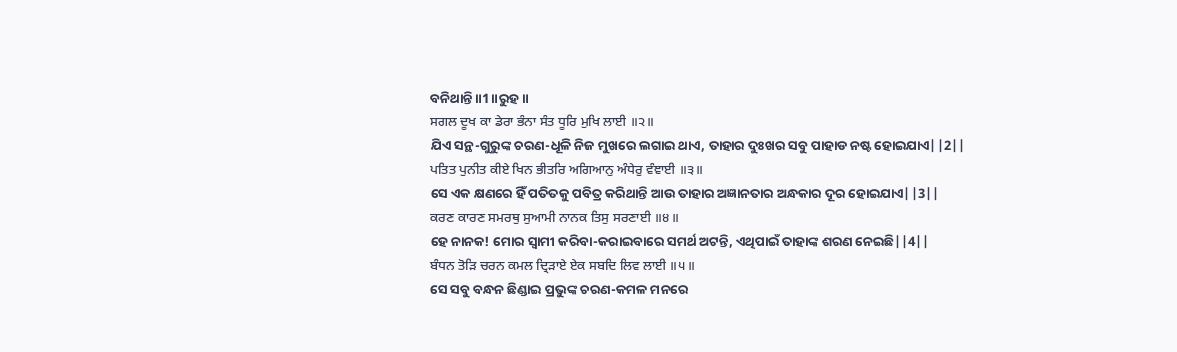ବନିଥାନ୍ତି॥1॥ରୁହ॥
ਸਗਲ ਦੂਖ ਕਾ ਡੇਰਾ ਭੰਨਾ ਸੰਤ ਧੂਰਿ ਮੁਖਿ ਲਾਈ ॥੨॥
ଯିଏ ସନ୍ଥ-ଗୁରୁଙ୍କ ଚରଣ-ଧୂଳି ନିଜ ମୁଖରେ ଲଗାଇ ଥାଏ, ତାହାର ଦୁଃଖର ସବୁ ପାହାଡ ନଷ୍ଟ ହୋଇଯାଏ||2||
ਪਤਿਤ ਪੁਨੀਤ ਕੀਏ ਖਿਨ ਭੀਤਰਿ ਅਗਿਆਨੁ ਅੰਧੇਰੁ ਵੰਞਾਈ ॥੩॥
ସେ ଏକ କ୍ଷଣରେ ହିଁ ପତିତକୁ ପବିତ୍ର କରିଥାନ୍ତି ଆଉ ତାହାର ଅଜ୍ଞାନତାର ଅନ୍ଧକାର ଦୂର ହୋଇଯାଏ||3||
ਕਰਣ ਕਾਰਣ ਸਮਰਥੁ ਸੁਆਮੀ ਨਾਨਕ ਤਿਸੁ ਸਰਣਾਈ ॥੪॥
ହେ ନାନକ! ମୋର ସ୍ଵାମୀ କରିବା-କରାଇବାରେ ସମର୍ଥ ଅଟନ୍ତି, ଏଥିପାଇଁ ତାହାଙ୍କ ଶରଣ ନେଇଛି||4||
ਬੰਧਨ ਤੋੜਿ ਚਰਨ ਕਮਲ ਦ੍ਰਿੜਾਏ ਏਕ ਸਬਦਿ ਲਿਵ ਲਾਈ ॥੫॥
ସେ ସବୁ ବନ୍ଧନ ଛିଣ୍ଡାଇ ପ୍ରଭୁଙ୍କ ଚରଣ-କମଳ ମନରେ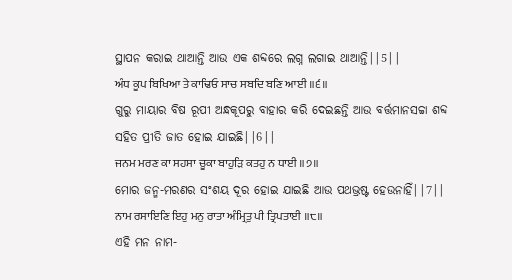ସ୍ଥାପନ କରାଇ ଥାଆନ୍ତି ଆଉ ଏକ ଶବ୍ଦରେ ଲଗ୍ନ ଲଗାଇ ଥାଆନ୍ତି||5||
ਅੰਧ ਕੂਪ ਬਿਖਿਆ ਤੇ ਕਾਢਿਓ ਸਾਚ ਸਬਦਿ ਬਣਿ ਆਈ ॥੬॥
ଗୁରୁ ମାୟାର ବିଷ ରୂପୀ ଅନ୍ଧକୂପରୁ ବାହାର କରି ଦେଇଛନ୍ତି ଆଉ ବର୍ତ୍ତମାନସଚ୍ଚା ଶବ୍ଦ ସହିତ ପ୍ରୀତି ଜାତ ହୋଇ ଯାଇଛି||6||
ਜਨਮ ਮਰਣ ਕਾ ਸਹਸਾ ਚੂਕਾ ਬਾਹੁੜਿ ਕਤਹੁ ਨ ਧਾਈ ॥੭॥
ମୋର ଜନ୍ମ-ମରଣର ସଂଶୟ ଦୂର ହୋଇ ଯାଇଛି ଆଉ ପଥଭ୍ରଷ୍ଟ ହେଉନାହିଁ||7||
ਨਾਮ ਰਸਾਇਣਿ ਇਹੁ ਮਨੁ ਰਾਤਾ ਅੰਮ੍ਰਿਤੁ ਪੀ ਤ੍ਰਿਪਤਾਈ ॥੮॥
ଏହି ମନ ନାମ-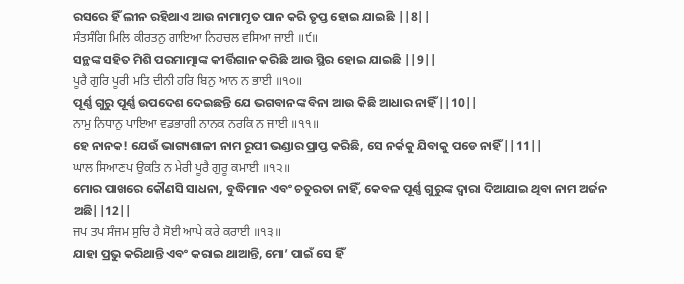ରସରେ ହିଁ ଲୀନ ରହିଥାଏ ଆଉ ନାମାମୃତ ପାନ କରି ତୃପ୍ତ ହୋଇ ଯାଇଛି ||8||
ਸੰਤਸੰਗਿ ਮਿਲਿ ਕੀਰਤਨੁ ਗਾਇਆ ਨਿਹਚਲ ਵਸਿਆ ਜਾਈ ॥੯॥
ସନ୍ଥଙ୍କ ସହିତ ମିଶି ପରମାତ୍ମାଙ୍କ କୀର୍ତ୍ତିଗାନ କରିଛି ଆଉ ସ୍ଥିର ହୋଇ ଯାଇଛି ||9||
ਪੂਰੈ ਗੁਰਿ ਪੂਰੀ ਮਤਿ ਦੀਨੀ ਹਰਿ ਬਿਨੁ ਆਨ ਨ ਭਾਈ ॥੧੦॥
ପୂର୍ଣ୍ଣ ଗୁରୁ ପୂର୍ଣ୍ଣ ଉପଦେଶ ଦେଇଛନ୍ତି ଯେ ଭଗବାନଙ୍କ ବିନା ଆଉ କିଛି ଆଧାର ନାହିଁ||10||
ਨਾਮੁ ਨਿਧਾਨੁ ਪਾਇਆ ਵਡਭਾਗੀ ਨਾਨਕ ਨਰਕਿ ਨ ਜਾਈ ॥੧੧॥
ହେ ନାନକ! ଯେଉଁ ଭାଗ୍ୟଶାଳୀ ନାମ ରୂପୀ ଭଣ୍ଡାର ପ୍ରାପ୍ତ କରିଛି, ସେ ନର୍କକୁ ଯିବାକୁ ପଡେ ନାହିଁ||11||
ਘਾਲ ਸਿਆਣਪ ਉਕਤਿ ਨ ਮੇਰੀ ਪੂਰੈ ਗੁਰੂ ਕਮਾਈ ॥੧੨॥
ମୋର ପାଖରେ କୌଣସି ସାଧନା, ବୁଦ୍ଧିମାନ ଏବଂ ଚତୁରତା ନାହିଁ, କେବଳ ପୂର୍ଣ୍ଣ ଗୁରୁଙ୍କ ଦ୍ଵାରା ଦିଆଯାଇ ଥିବା ନାମ ଅର୍ଜନ ଅଛି||12||
ਜਪ ਤਪ ਸੰਜਮ ਸੁਚਿ ਹੈ ਸੋਈ ਆਪੇ ਕਰੇ ਕਰਾਈ ॥੧੩॥
ଯାହା ପ୍ରଭୁ କରିଥାନ୍ତି ଏବଂ କରାଇ ଥାଆନ୍ତି, ମୋ’ ପାଇଁ ସେ ହିଁ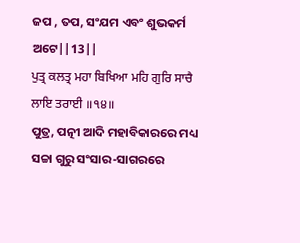ଜପ , ତପ, ସଂଯମ ଏବଂ ଶୁଭକର୍ମ ଅଟେ||13||
ਪੁਤ੍ਰ ਕਲਤ੍ਰ ਮਹਾ ਬਿਖਿਆ ਮਹਿ ਗੁਰਿ ਸਾਚੈ ਲਾਇ ਤਰਾਈ ॥੧੪॥
ପୁତ୍ର, ପତ୍ନୀ ଆଦି ମହାବିକାରରେ ମଧ୍ୟ ସଚ୍ଚା ଗୁରୁ ସଂସାର-ସାଗରରେ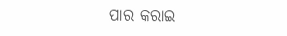ପାର କରାଇ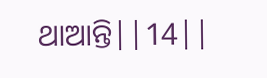ଥାଆନ୍ତି||14||